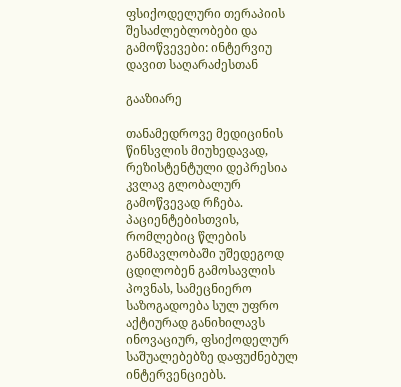ფსიქოდელური თერაპიის შესაძლებლობები და გამოწვევები: ინტერვიუ დავით საღარაძესთან

გააზიარე

თანამედროვე მედიცინის წინსვლის მიუხედავად, რეზისტენტული დეპრესია კვლავ გლობალურ გამოწვევად რჩება. პაციენტებისთვის, რომლებიც წლების განმავლობაში უშედეგოდ ცდილობენ გამოსავლის პოვნას, სამეცნიერო საზოგადოება სულ უფრო აქტიურად განიხილავს ინოვაციურ, ფსიქოდელურ საშუალებებზე დაფუძნებულ ინტერვენციებს.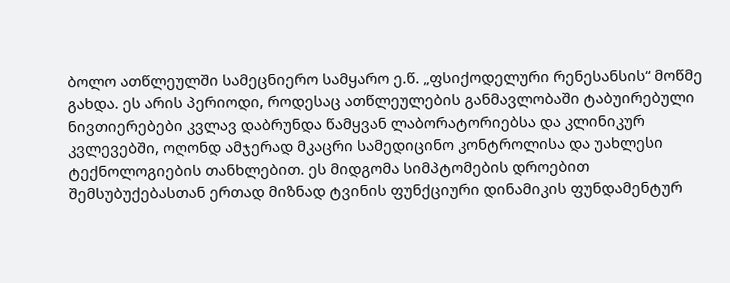ბოლო ათწლეულში სამეცნიერო სამყარო ე.წ. „ფსიქოდელური რენესანსის“ მოწმე გახდა. ეს არის პერიოდი, როდესაც ათწლეულების განმავლობაში ტაბუირებული ნივთიერებები კვლავ დაბრუნდა წამყვან ლაბორატორიებსა და კლინიკურ კვლევებში, ოღონდ ამჯერად მკაცრი სამედიცინო კონტროლისა და უახლესი ტექნოლოგიების თანხლებით. ეს მიდგომა სიმპტომების დროებით შემსუბუქებასთან ერთად მიზნად ტვინის ფუნქციური დინამიკის ფუნდამენტურ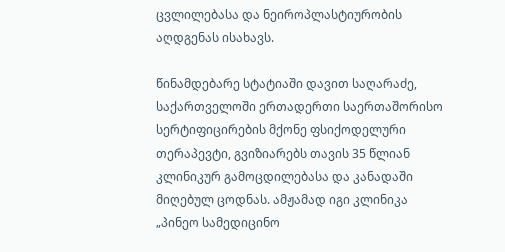ცვლილებასა და ნეიროპლასტიურობის აღდგენას ისახავს.

წინამდებარე სტატიაში დავით საღარაძე, საქართველოში ერთადერთი საერთაშორისო სერტიფიცირების მქონე ფსიქოდელური თერაპევტი, გვიზიარებს თავის 35 წლიან კლინიკურ გამოცდილებასა და კანადაში მიღებულ ცოდნას. ამჟამად იგი კლინიკა „პინეო სამედიცინო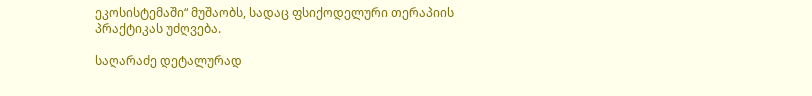ეკოსისტემაში“ მუშაობს, სადაც ფსიქოდელური თერაპიის პრაქტიკას უძღვება.

საღარაძე დეტალურად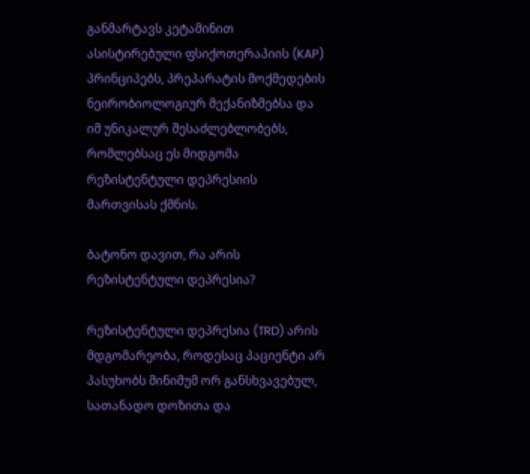განმარტავს კეტამინით ასისტირებული ფსიქოთერაპიის (KAP) პრინციპებს, პრეპარატის მოქმედების ნეირობიოლოგიურ მექანიზმებსა და იმ უნიკალურ შესაძლებლობებს, რომლებსაც ეს მიდგომა რეზისტენტული დეპრესიის მართვისას ქმნის.

ბატონო დავით, რა არის რეზისტენტული დეპრესია?

რეზისტენტული დეპრესია (TRD) არის მდგომარეობა, როდესაც პაციენტი არ პასუხობს მინიმუმ ორ განსხვავებულ, სათანადო დოზითა და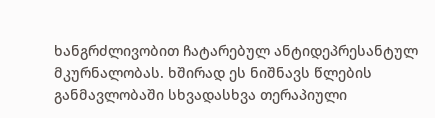ხანგრძლივობით ჩატარებულ ანტიდეპრესანტულ მკურნალობას. ხშირად ეს ნიშნავს წლების განმავლობაში სხვადასხვა თერაპიული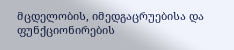მცდელობის, იმედგაცრუებისა და ფუნქციონირების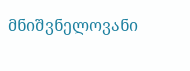მნიშვნელოვანი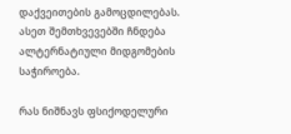დაქვეითების გამოცდილებას. ასეთ შემთხვევებში ჩნდება ალტერნატიული მიდგომების საჭიროება.

რას ნიშნავს ფსიქოდელური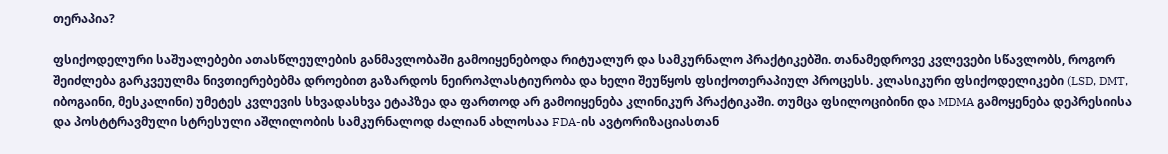თერაპია?

ფსიქოდელური საშუალებები ათასწლეულების განმავლობაში გამოიყენებოდა რიტუალურ და სამკურნალო პრაქტიკებში. თანამედროვე კვლევები სწავლობს, როგორ შეიძლება გარკვეულმა ნივთიერებებმა დროებით გაზარდოს ნეიროპლასტიურობა და ხელი შეუწყოს ფსიქოთერაპიულ პროცესს. კლასიკური ფსიქოდელიკები (LSD, DMT, იბოგაინი, მესკალინი) უმეტეს კვლევის სხვადასხვა ეტაპზეა და ფართოდ არ გამოიყენება კლინიკურ პრაქტიკაში. თუმცა ფსილოციბინი და MDMA გამოყენება დეპრესიისა და პოსტტრავმული სტრესული აშლილობის სამკურნალოდ ძალიან ახლოსაა FDA-ის ავტორიზაციასთან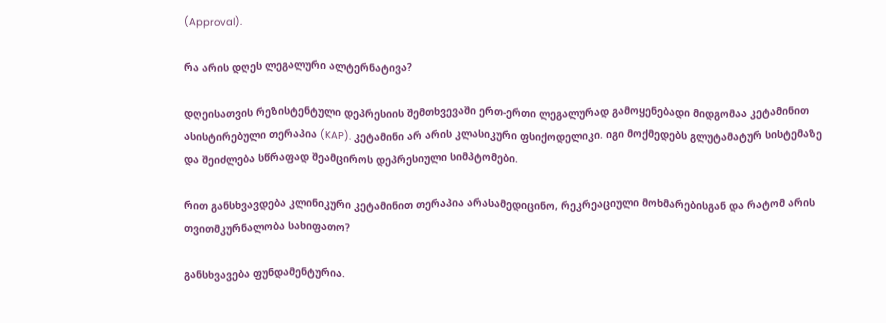(Approval).

რა არის დღეს ლეგალური ალტერნატივა?

დღეისათვის რეზისტენტული დეპრესიის შემთხვევაში ერთ-ერთი ლეგალურად გამოყენებადი მიდგომაა კეტამინით ასისტირებული თერაპია (KAP). კეტამინი არ არის კლასიკური ფსიქოდელიკი. იგი მოქმედებს გლუტამატურ სისტემაზე და შეიძლება სწრაფად შეამციროს დეპრესიული სიმპტომები.

რით განსხვავდება კლინიკური კეტამინით თერაპია არასამედიცინო, რეკრეაციული მოხმარებისგან და რატომ არის თვითმკურნალობა სახიფათო?

განსხვავება ფუნდამენტურია.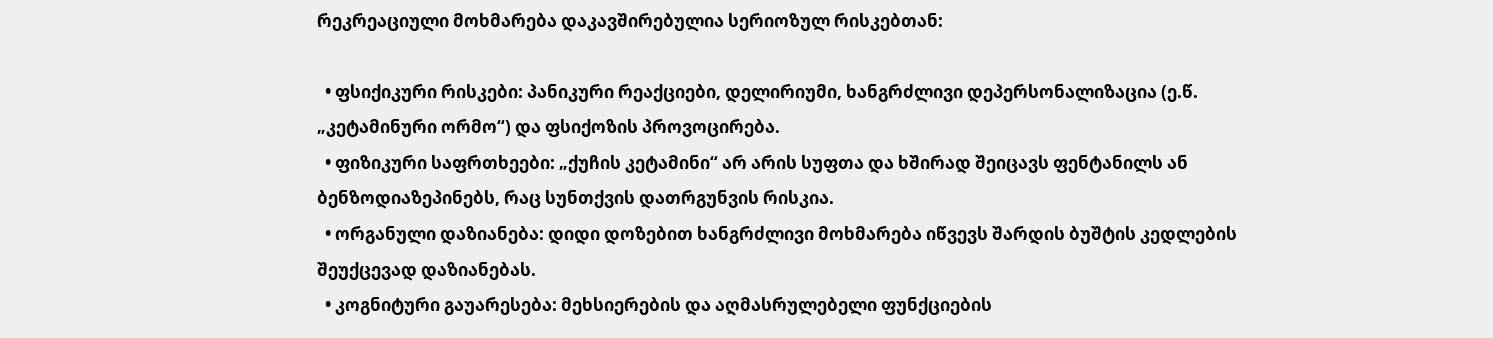რეკრეაციული მოხმარება დაკავშირებულია სერიოზულ რისკებთან:

  • ფსიქიკური რისკები: პანიკური რეაქციები, დელირიუმი, ხანგრძლივი დეპერსონალიზაცია (ე.წ. „კეტამინური ორმო“) და ფსიქოზის პროვოცირება.
  • ფიზიკური საფრთხეები: „ქუჩის კეტამინი“ არ არის სუფთა და ხშირად შეიცავს ფენტანილს ან ბენზოდიაზეპინებს, რაც სუნთქვის დათრგუნვის რისკია.
  • ორგანული დაზიანება: დიდი დოზებით ხანგრძლივი მოხმარება იწვევს შარდის ბუშტის კედლების შეუქცევად დაზიანებას.
  • კოგნიტური გაუარესება: მეხსიერების და აღმასრულებელი ფუნქციების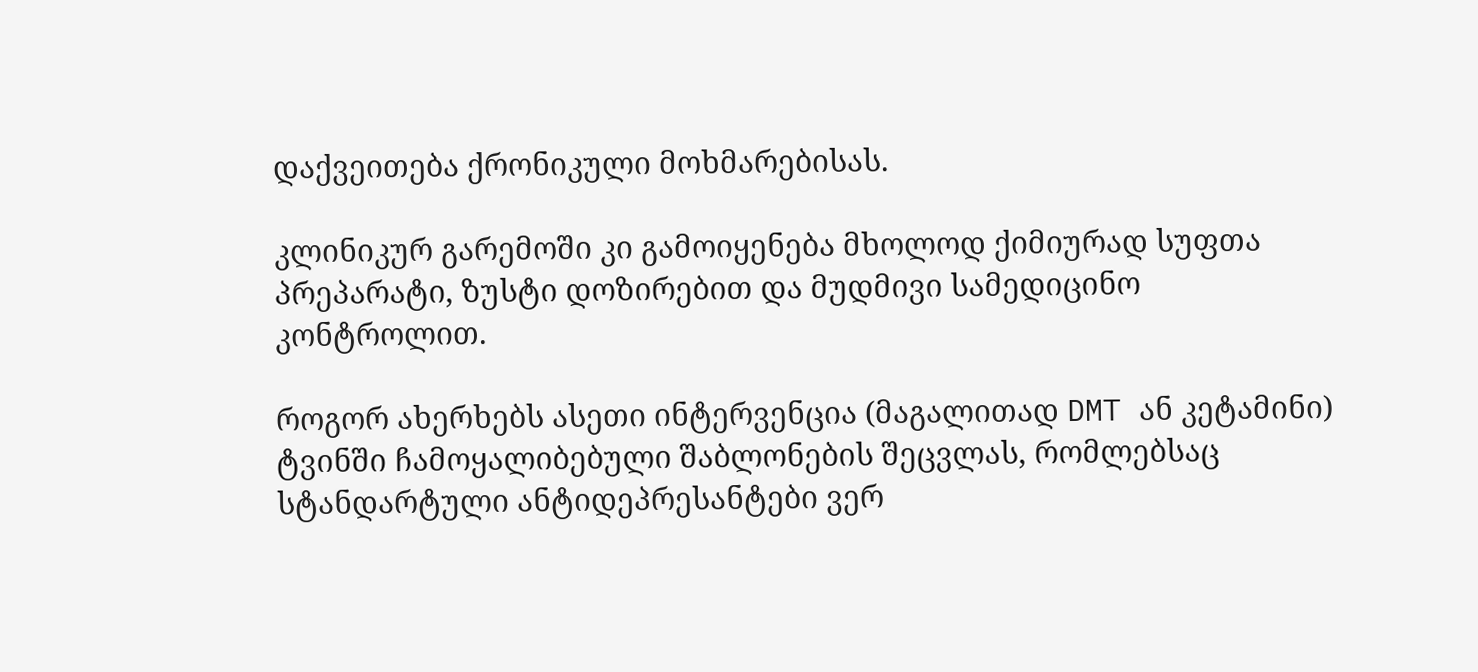დაქვეითება ქრონიკული მოხმარებისას.

კლინიკურ გარემოში კი გამოიყენება მხოლოდ ქიმიურად სუფთა პრეპარატი, ზუსტი დოზირებით და მუდმივი სამედიცინო კონტროლით.

როგორ ახერხებს ასეთი ინტერვენცია (მაგალითად DMT ან კეტამინი) ტვინში ჩამოყალიბებული შაბლონების შეცვლას, რომლებსაც სტანდარტული ანტიდეპრესანტები ვერ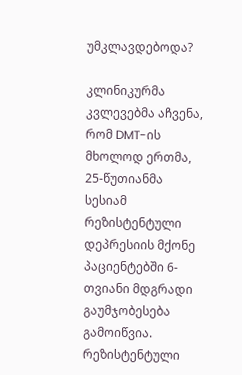უმკლავდებოდა?

კლინიკურმა კვლევებმა აჩვენა, რომ DMT-ის მხოლოდ ერთმა, 25-წუთიანმა სესიამ რეზისტენტული დეპრესიის მქონე პაციენტებში 6-თვიანი მდგრადი გაუმჯობესება გამოიწვია. რეზისტენტული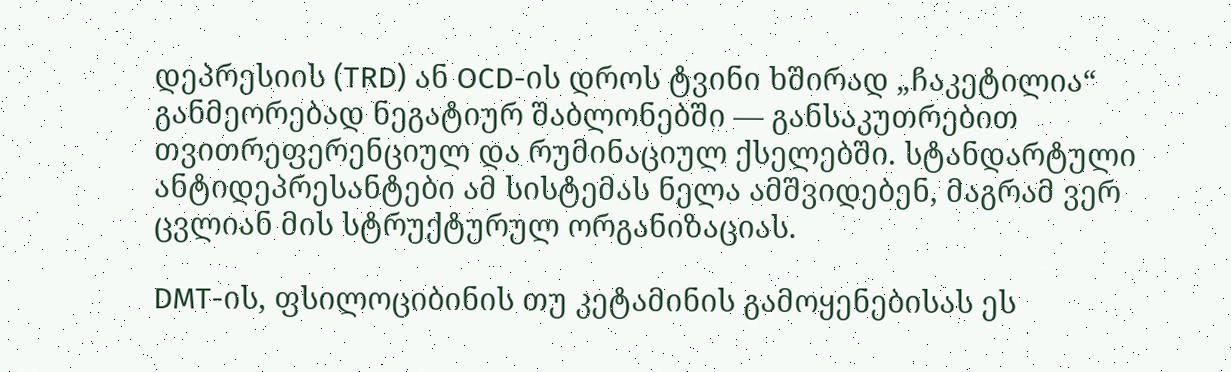დეპრესიის (TRD) ან OCD-ის დროს ტვინი ხშირად „ჩაკეტილია“ განმეორებად ნეგატიურ შაბლონებში — განსაკუთრებით თვითრეფერენციულ და რუმინაციულ ქსელებში. სტანდარტული ანტიდეპრესანტები ამ სისტემას ნელა ამშვიდებენ, მაგრამ ვერ ცვლიან მის სტრუქტურულ ორგანიზაციას.

DMT-ის, ფსილოციბინის თუ კეტამინის გამოყენებისას ეს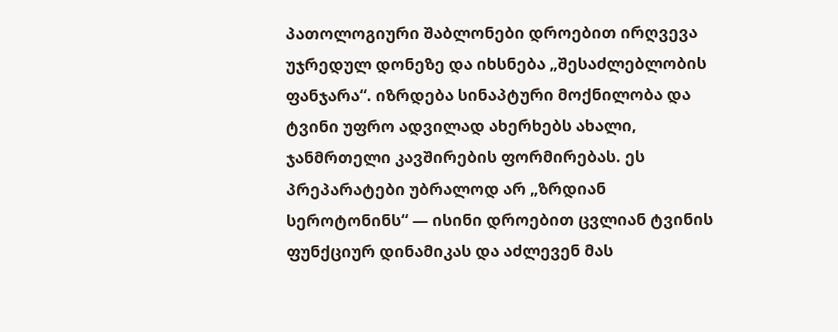პათოლოგიური შაბლონები დროებით ირღვევა უჯრედულ დონეზე და იხსნება „შესაძლებლობის ფანჯარა“. იზრდება სინაპტური მოქნილობა და ტვინი უფრო ადვილად ახერხებს ახალი, ჯანმრთელი კავშირების ფორმირებას. ეს პრეპარატები უბრალოდ არ „ზრდიან სეროტონინს“ — ისინი დროებით ცვლიან ტვინის ფუნქციურ დინამიკას და აძლევენ მას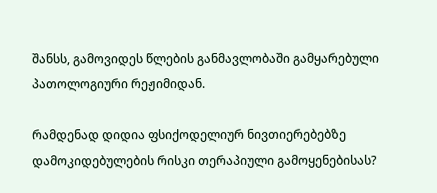შანსს, გამოვიდეს წლების განმავლობაში გამყარებული პათოლოგიური რეჟიმიდან.

რამდენად დიდია ფსიქოდელიურ ნივთიერებებზე დამოკიდებულების რისკი თერაპიული გამოყენებისას?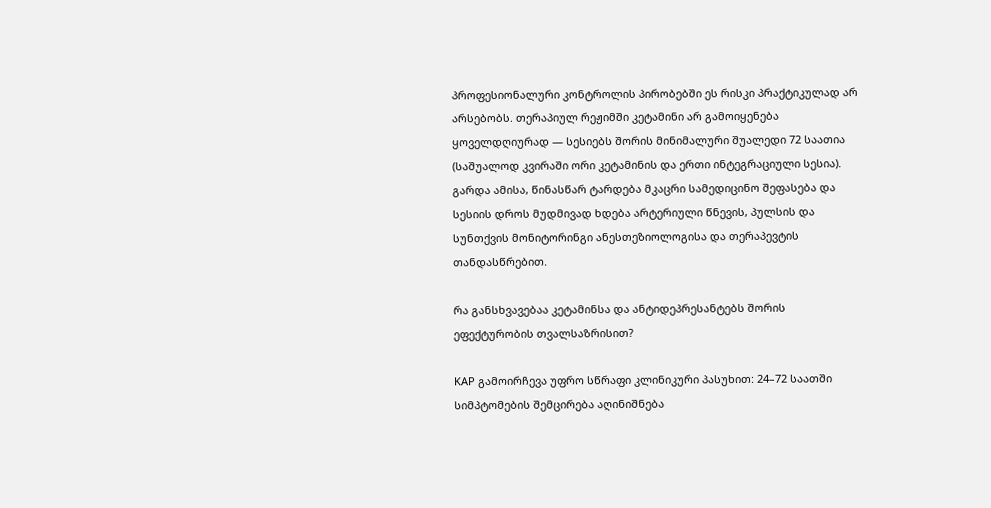პროფესიონალური კონტროლის პირობებში ეს რისკი პრაქტიკულად არ არსებობს. თერაპიულ რეჟიმში კეტამინი არ გამოიყენება ყოველდღიურად — სესიებს შორის მინიმალური შუალედი 72 საათია (საშუალოდ კვირაში ორი კეტამინის და ერთი ინტეგრაციული სესია). გარდა ამისა, წინასწარ ტარდება მკაცრი სამედიცინო შეფასება და სესიის დროს მუდმივად ხდება არტერიული წნევის, პულსის და სუნთქვის მონიტორინგი ანესთეზიოლოგისა და თერაპევტის თანდასწრებით.

რა განსხვავებაა კეტამინსა და ანტიდეპრესანტებს შორის ეფექტურობის თვალსაზრისით?

KAP გამოირჩევა უფრო სწრაფი კლინიკური პასუხით: 24–72 საათში სიმპტომების შემცირება აღინიშნება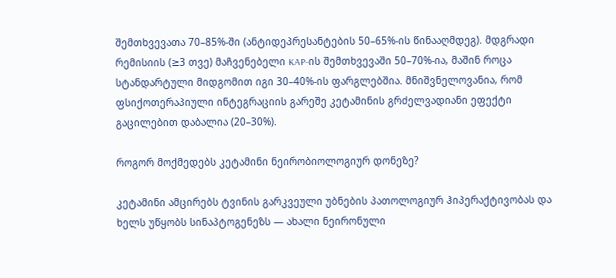შემთხვევათა 70–85%-ში (ანტიდეპრესანტების 50–65%-ის წინააღმდეგ). მდგრადი რემისიის (≥3 თვე) მაჩვენებელი KAP-ის შემთხვევაში 50–70%-ია, მაშინ როცა სტანდარტული მიდგომით იგი 30–40%-ის ფარგლებშია. მნიშვნელოვანია, რომ ფსიქოთერაპიული ინტეგრაციის გარეშე კეტამინის გრძელვადიანი ეფექტი გაცილებით დაბალია (20–30%).

როგორ მოქმედებს კეტამინი ნეირობიოლოგიურ დონეზე?

კეტამინი ამცირებს ტვინის გარკვეული უბნების პათოლოგიურ ჰიპერაქტივობას და ხელს უწყობს სინაპტოგენეზს — ახალი ნეირონული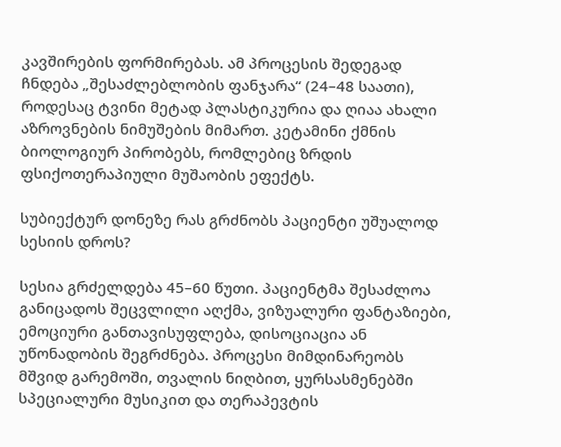კავშირების ფორმირებას. ამ პროცესის შედეგად ჩნდება „შესაძლებლობის ფანჯარა“ (24–48 საათი), როდესაც ტვინი მეტად პლასტიკურია და ღიაა ახალი აზროვნების ნიმუშების მიმართ. კეტამინი ქმნის ბიოლოგიურ პირობებს, რომლებიც ზრდის ფსიქოთერაპიული მუშაობის ეფექტს.

სუბიექტურ დონეზე რას გრძნობს პაციენტი უშუალოდ სესიის დროს?

სესია გრძელდება 45–60 წუთი. პაციენტმა შესაძლოა განიცადოს შეცვლილი აღქმა, ვიზუალური ფანტაზიები, ემოციური განთავისუფლება, დისოციაცია ან უწონადობის შეგრძნება. პროცესი მიმდინარეობს მშვიდ გარემოში, თვალის ნიღბით, ყურსასმენებში სპეციალური მუსიკით და თერაპევტის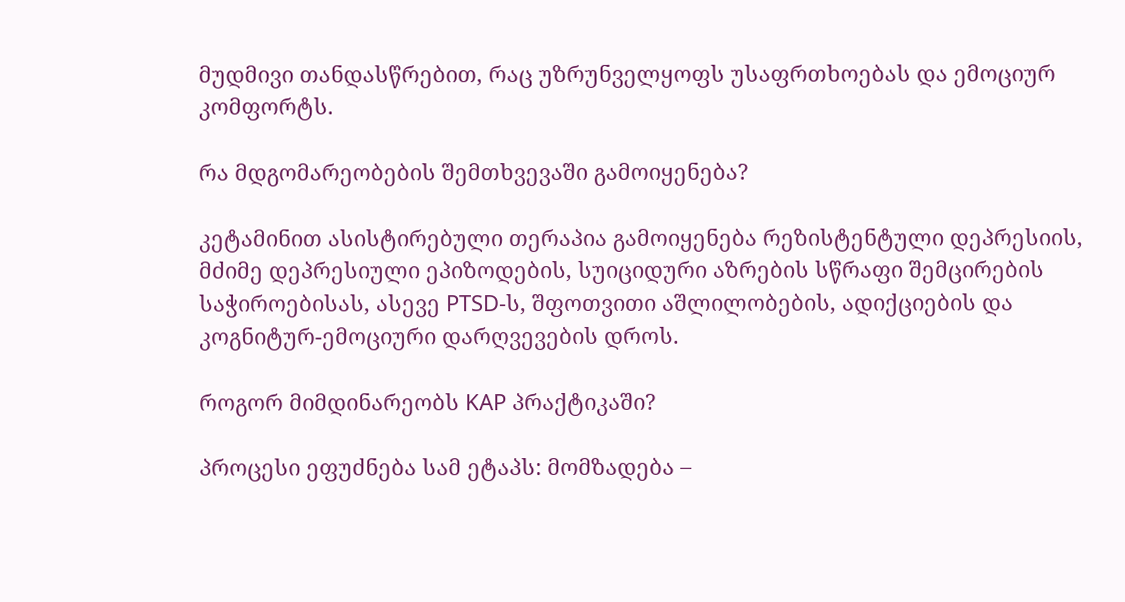მუდმივი თანდასწრებით, რაც უზრუნველყოფს უსაფრთხოებას და ემოციურ კომფორტს.

რა მდგომარეობების შემთხვევაში გამოიყენება?

კეტამინით ასისტირებული თერაპია გამოიყენება რეზისტენტული დეპრესიის, მძიმე დეპრესიული ეპიზოდების, სუიციდური აზრების სწრაფი შემცირების საჭიროებისას, ასევე PTSD-ს, შფოთვითი აშლილობების, ადიქციების და კოგნიტურ-ემოციური დარღვევების დროს.

როგორ მიმდინარეობს KAP პრაქტიკაში?

პროცესი ეფუძნება სამ ეტაპს: მომზადება –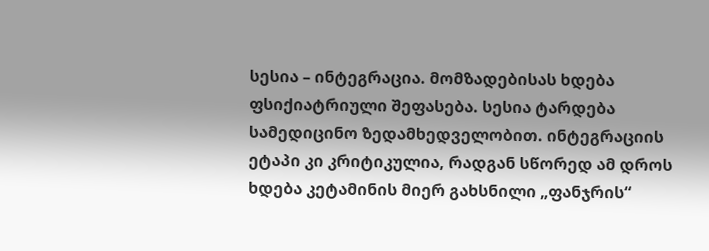სესია – ინტეგრაცია. მომზადებისას ხდება ფსიქიატრიული შეფასება. სესია ტარდება სამედიცინო ზედამხედველობით. ინტეგრაციის ეტაპი კი კრიტიკულია, რადგან სწორედ ამ დროს ხდება კეტამინის მიერ გახსნილი „ფანჯრის“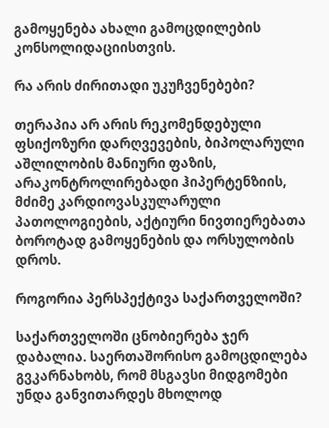გამოყენება ახალი გამოცდილების კონსოლიდაციისთვის.

რა არის ძირითადი უკუჩვენებები?

თერაპია არ არის რეკომენდებული ფსიქოზური დარღვევების, ბიპოლარული აშლილობის მანიური ფაზის, არაკონტროლირებადი ჰიპერტენზიის, მძიმე კარდიოვასკულარული პათოლოგიების, აქტიური ნივთიერებათა ბოროტად გამოყენების და ორსულობის დროს.

როგორია პერსპექტივა საქართველოში?

საქართველოში ცნობიერება ჯერ დაბალია. საერთაშორისო გამოცდილება გვკარნახობს, რომ მსგავსი მიდგომები უნდა განვითარდეს მხოლოდ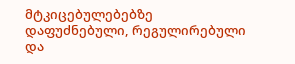მტკიცებულებებზე დაფუძნებული, რეგულირებული და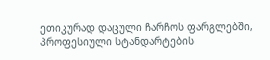ეთიკურად დაცული ჩარჩოს ფარგლებში, პროფესიული სტანდარტების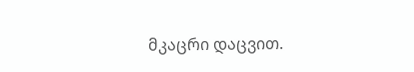მკაცრი დაცვით.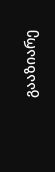გააზიარე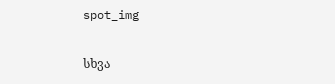spot_img

სხვა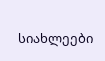სიახლეები